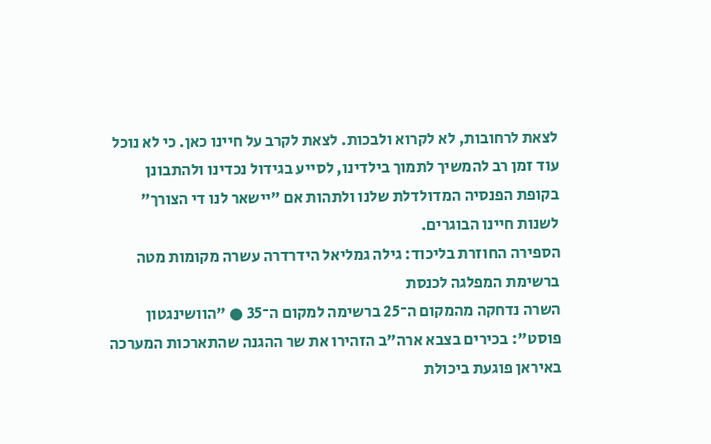לצאת לרחובות, לא לקרוא ולבכות. לצאת לקרב על חיינו כאן. כי לא נוכל עוד זמן רב להמשיך לתמוך בילדינו, לסייע בגידול נכדינו ולהתבונן בקופת הפנסיה המדולדלת שלנו ולתהות אם "יישאר לנו די הצורך" לשנות חיינו הבוגרים.
הספירה החוזרת בליכוד: גילה גמליאל הידרדרה עשרה מקומות מטה ברשימת המפלגה לכנסת
השרה נדחקה מהמקום ה־25 ברשימה למקום ה־35 ● "הוושינגטון פוסט": בכירים בצבא ארה"ב הזהירו את שר ההגנה שהתארכות המערכה באיראן פוגעת ביכולת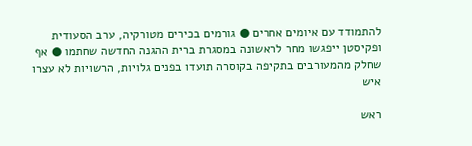להתמודד עם איומים אחרים ● גורמים בכירים מטורקיה, ערב הסעודית ופקיסטן ייפגשו מחר לראשונה במסגרת ברית ההגנה החדשה שחתמו ● אף שחלק מהמעורבים בתקיפה בקוסרה תועדו בפנים גלויות, הרשויות לא עצרו איש

ראש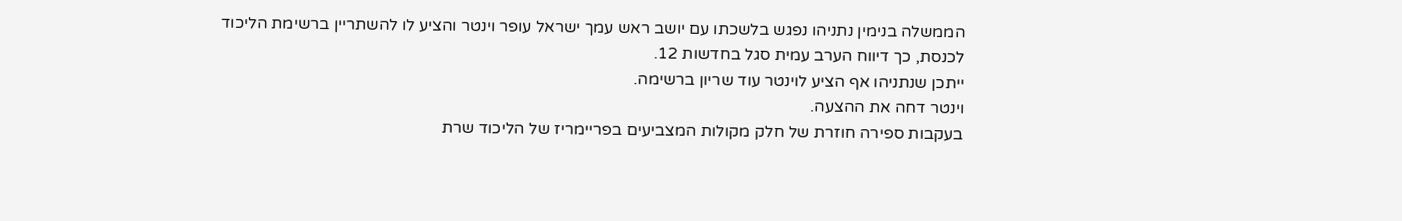הממשלה בנימין נתניהו נפגש בלשכתו עם יושב ראש עמך ישראל עופר וינטר והציע לו להשתריין ברשימת הליכוד לכנסת, כך דיווח הערב עמית סגל בחדשות 12.
ייתכן שנתניהו אף הציע לוינטר עוד שריון ברשימה.
וינטר דחה את ההצעה.
בעקבות ספירה חוזרת של חלק מקולות המצביעים בפריימריז של הליכוד שרת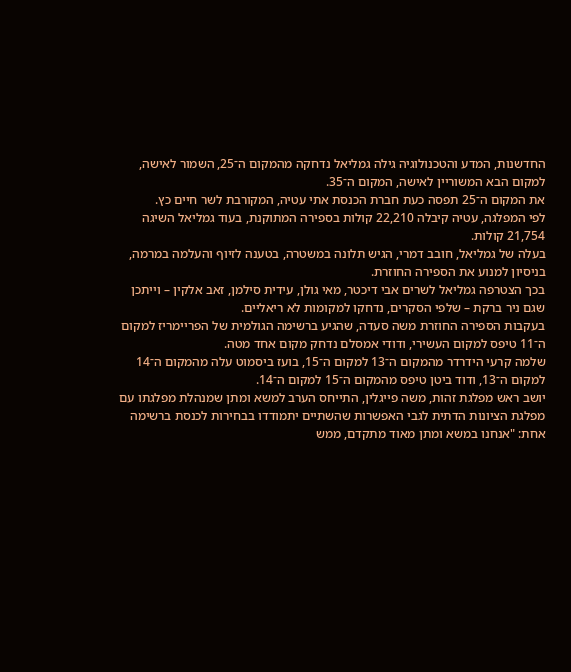החדשנות, המדע והטכנולוגיה גילה גמליאל נדחקה מהמקום ה־25, השמור לאישה, למקום הבא המשוריין לאישה, המקום ה־35.
את המקום ה־25 תפסה כעת חברת הכנסת אתי עטיה, המקורבת לשר חיים כץ.
לפי המפלגה, עטיה קיבלה 22,210 קולות בספירה המתוקנת, בעוד גמליאל השיגה 21,754 קולות.
בעלה של גמליאל, חובב דמרי, הגיש תלונה במשטרה, בטענה לזיוף והעלמה במרמה, בניסיון למנוע את הספירה החוזרת.
בכך הצטרפה גמליאל לשרים אבי דיכטר, מאי גולן, עידית סילמן, זאב אלקין – וייתכן שגם ניר ברקת – שלפי הסקרים, נדחקו למקומות לא ריאליים.
בעקבות הספירה החוזרת משה סעדה, שהגיע ברשימה הגולמית של הפריימריז למקום ה־11 טיפס למקום העשירי, ודודי אמסלם נדחק מקום אחד מטה.
שלמה קרעי הידרדר מהמקום ה־13 למקום ה־15, בועז ביסמוט עלה מהמקום ה־14 למקום ה־13, ודוד ביטן טיפס מהמקום ה־15 למקום ה־14.
יושב ראש מפלגת זהות, משה פייגלין, התייחס הערב למשא ומתן שמנהלת מפלגתו עם מפלגת הציונות הדתית לגבי האפשרות שהשתיים יתמודדו בבחירות לכנסת ברשימה אחת: "אנחנו במשא ומתן מאוד מתקדם, ממש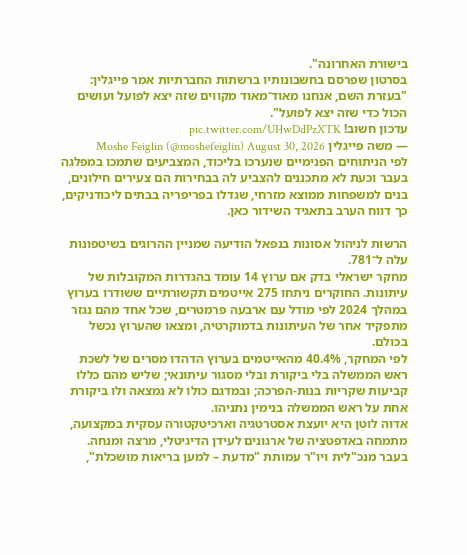בישורת האחרונה".
בסרטון שפרסם בחשבונותיו ברשתות החברתיות אמר פייגלין: "בעזרת השם, אנחנו מאוד־מאוד מקווים שזה יצא לפועל ועושים הכול כדי שזה יצא לפועל".
עדכון חשוב! pic.twitter.com/UHwDdPzXTK
— משה פייגלין Moshe Feiglin (@moshefeiglin) August 30, 2026
לפי הניתוחים הפנימיים שנערכו בליכוד, המצביעים שתמכו במפלגה בעבר וכעת לא מתכננים להצביע לה בבחירות הם צעירים חילונים, בנים למשפחות ממוצא מזרחי, שגדלו בפריפריה בבתים ליכודניקים, כך דווח הערב בתאגיד השידור כאן.

הרשות לניהול אסונות בנפאל הודיעה שמניין ההרוגים בשיטפונות עלה ל־781.
מחקר ישראלי בדק אם ערוץ 14 עומד בהגדרות המקובלות של עיתונות. החוקרים ניתחו 275 אייטמים תקשורתיים ששודרו בערוץ במהלך 2024 לפי מודל עם ארבעה פרמטרים, שכל אחד מהם נגזר מתפקיד אחר של העיתונות בדמוקרטיה, ומצאו שהערוץ נכשל בכולם.
לפי המחקר, 40.4% מהאייטמים בערוץ הדהדו מסרים של לשכת ראש הממשלה בלי ביקורת ובלי מסגור עיתונאי; שליש מהם כללו קביעות שקריות בנות-הפרכה; ובמדגם כולו לא נמצאה ולו ביקורת אחת על ראש הממשלה בנימין נתניהו.
אדוה לוטן היא יועצת אסטרטגיה וארכיטקטורה עסקית במקצועה, מתמחה באדפטציה של ארגונים לעידן הדיגיטלי, מרצה ומנחה. בעבר מנכ"לית ויו"ר עמותת "מדעת – למען בריאות מושכלת",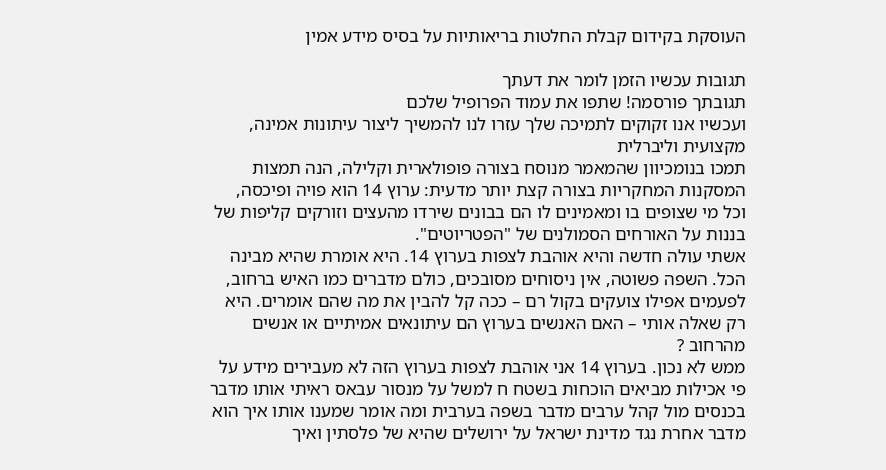העוסקת בקידום קבלת החלטות בריאותיות על בסיס מידע אמין

תגובות עכשיו הזמן לומר את דעתך
תגובתך פורסמה! שתפו את עמוד הפרופיל שלכם
ועכשיו אנו זקוקים לתמיכה שלך עזרו לנו להמשיך ליצור עיתונות אמינה, מקצועית וליברלית
תמכו בנומכיוון שהמאמר מנוסח בצורה פופולארית וקלילה, הנה תמצות המסקנות המחקריות בצורה קצת יותר מדעית: ערוץ 14 הוא פויה ופיכסה, וכל מי שצופים בו ומאמינים לו הם בבונים שירדו מהעצים וזורקים קליפות של בננות על האורחים הסמולנים של "הפטריוטים".
אשתי עולה חדשה והיא אוהבת לצפות בערוץ 14. היא אומרת שהיא מבינה הכל. השפה פשוטה, אין ניסוחים מסובכים, כולם מדברים כמו האיש ברחוב, לפעמים אפילו צועקים בקול רם – ככה קל להבין את מה שהם אומרים. היא רק שאלה אותי – האם האנשים בערוץ הם עיתונאים אמיתיים או אנשים מהרחוב ?
ממש לא נכון. בערוץ 14 אני אוהבת לצפות בערוץ הזה לא מעבירים מידע על פי אכילות מביאים הוכחות בשטח ח למשל על מנסור עבאס ראיתי אותו מדבר בכנסים מול קהל ערבים מדבר בשפה בערבית ומה אומר שמענו אותו איך הוא מדבר אחרת נגד מדינת ישראל על ירושלים שהיא של פלסתין ואיך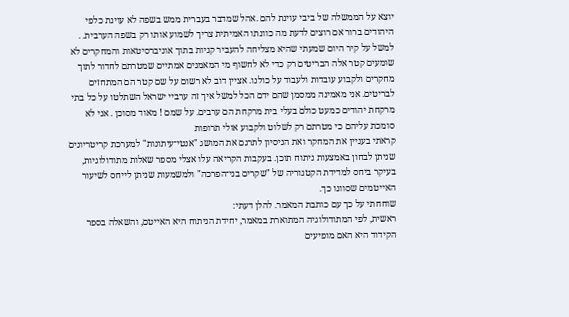יוצא על הממשלה של ביבי עוינת להם .אהל שמדבר בעברית ממש בשפה לא עוינת כלפי היהודים ברור אם רוצים לדעת מה כוונתו האמיתית צריך לשמוע אותו רק בשפה הערבית. . למשל על קיר היום שמעתי שהיא מצליחה להעביר קניות בתוך אוניברסיטאות והמחקרים לא שומעים קטר אלה הבריטים רק כדי לא לחשוף מי המאמנים אמתיים שמטרתם לחדור לתוך מחקרים ולקבוע עובדות ולעבוד על כולנו. אציין דוב לא רשום על שם קטר הם המתחזים לבריטים. אני מאמינה ממסמן שהם ידם הכל למשל איך זה ערביי ישראל השתלטו על כל בתי מרקחת יהודים כמעט כולם בעלי בית מרקחת הם ערבים. על שמם ! מאוד מסוכן . אני לא סומכת עליהם כי מטרתם רק לשלוט ולקבוע אולי תרופות
קראתי בעניין את המחקר ואת הניסיון לתרגם את המושג "אנטי־עיתונות" למערכת קריטריונים שניתן לבחון באמצעות ניתוח תוכן. בעקבות הקריאה עלו אצלי מספר שאלות מתודולוגיות, בעיקר ביחס למדידת הקטגוריה של "שקרים בני־הפרכה" ולמשמעות שניתן לייחס לשיעור האייטמים שסווגו כך.
שוחחתי על כך עם כותבת המאמר. להלן דעתי:
ראשית, לפי המתודולוגיה המתוארת במאמר, יחידת הניתוח היא האייטם, והשאלה בספר הקידוד היא האם מופיעים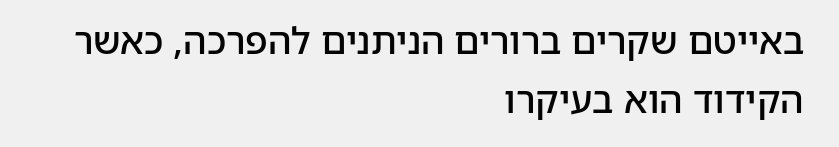באייטם שקרים ברורים הניתנים להפרכה, כאשר הקידוד הוא בעיקרו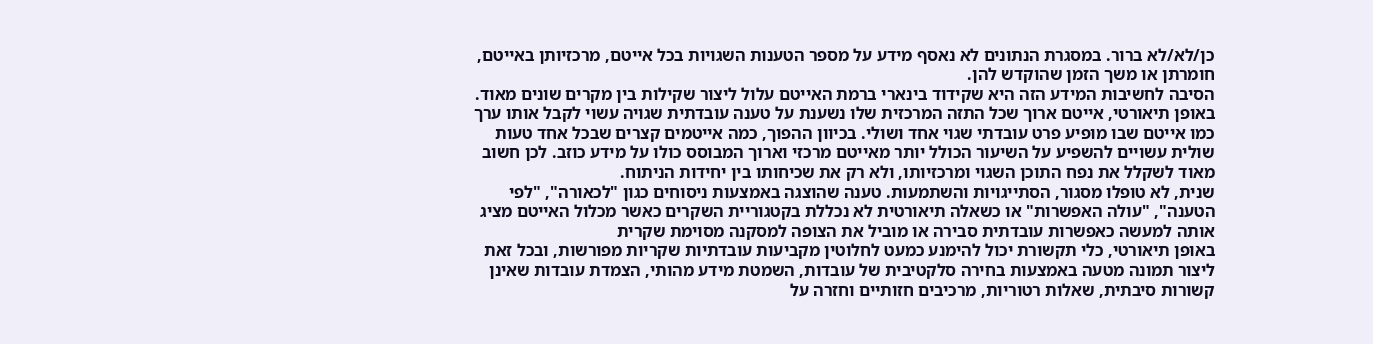כן/לא/לא ברור. במסגרת הנתונים לא נאסף מידע על מספר הטענות השגויות בכל אייטם, מרכזיותן באייטם, חומרתן או משך הזמן שהוקדש להן.
הסיבה לחשיבות המידע הזה היא שקידוד בינארי ברמת האייטם עלול ליצור שקילות בין מקרים שונים מאוד. באופן תיאורטי, אייטם ארוך שכל התזה המרכזית שלו נשענת על טענה עובדתית שגויה עשוי לקבל אותו ערך כמו אייטם שבו מופיע פרט עובדתי שגוי אחד ושולי. בכיוון ההפוך, כמה אייטמים קצרים שבכל אחד טעות שולית עשויים להשפיע על השיעור הכולל יותר מאייטם מרכזי וארוך המבוסס כולו על מידע כוזב. לכן חשוב מאוד לשקלל את נפח התוכן השגוי ומרכזיותו, ולא רק את שכיחותו בין יחידות הניתוח.
שנית, לא טופלו מסגור, הסתייגויות והשתמעות. טענה שהוצגה באמצעות ניסוחים כגון "לכאורה", "לפי הטענה", "עולה האפשרות" או כשאלה תיאורטית לא נכללת בקטגוריית השקרים כאשר מכלול האייטם מציג אותה למעשה כאפשרות עובדתית סבירה או מוביל את הצופה למסקנה מסוימת שקרית
באופן תיאורטי, כלי תקשורת יכול להימנע כמעט לחלוטין מקביעות עובדתיות שקריות מפורשות, ובכל זאת ליצור תמונה מטעה באמצעות בחירה סלקטיבית של עובדות, השמטת מידע מהותי, הצמדת עובדות שאינן קשורות סיבתית, שאלות רטוריות, מרכיבים חזותיים וחזרה על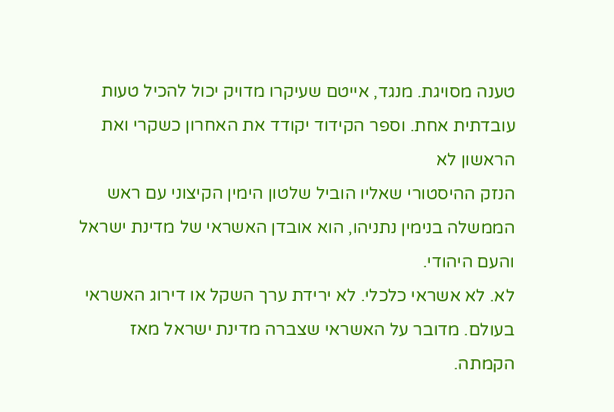טענה מסויגת. מנגד, אייטם שעיקרו מדויק יכול להכיל טעות עובדתית אחת. וספר הקידוד יקודד את האחרון כשקרי ואת הראשון לא
הנזק ההיסטורי שאליו הוביל שלטון הימין הקיצוני עם ראש הממשלה בנימין נתניהו, הוא אובדן האשראי של מדינת ישראל והעם היהודי.
לא. לא אשראי כלכלי. לא ירידת ערך השקל או דירוג האשראי בעולם. מדובר על האשראי שצברה מדינת ישראל מאז הקמתה.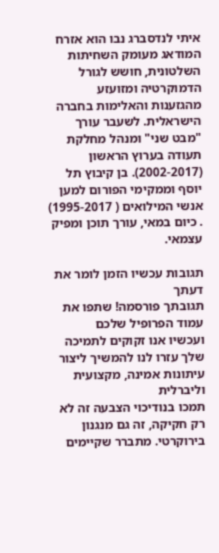איתי לנדסברג נבו הוא אזרח המודאג מעומק השחיתות השלטונית, חושש לגורל הדמוקרטיה ומזועזע מהגזענות והאלימות בחברה הישראלית. לשעבר עורך "מבט שני" ומנהל מחלקת תעודה בערוץ הראשון (2002-2017). בן קיבוץ תל יוסף וממקימי הפורום למען אנשי המילואים ( 1995-2017) . כיום במאי, עורך תוכן ומפיק עצמאי.

תגובות עכשיו הזמן לומר את דעתך
תגובתך פורסמה! שתפו את עמוד הפרופיל שלכם
ועכשיו אנו זקוקים לתמיכה שלך עזרו לנו להמשיך ליצור עיתונות אמינה, מקצועית וליברלית
תמכו בנודיכוי הצבעה זה לא רק חקיקה, זה גם מנגנון בירוקרטי. מתברר שקיימים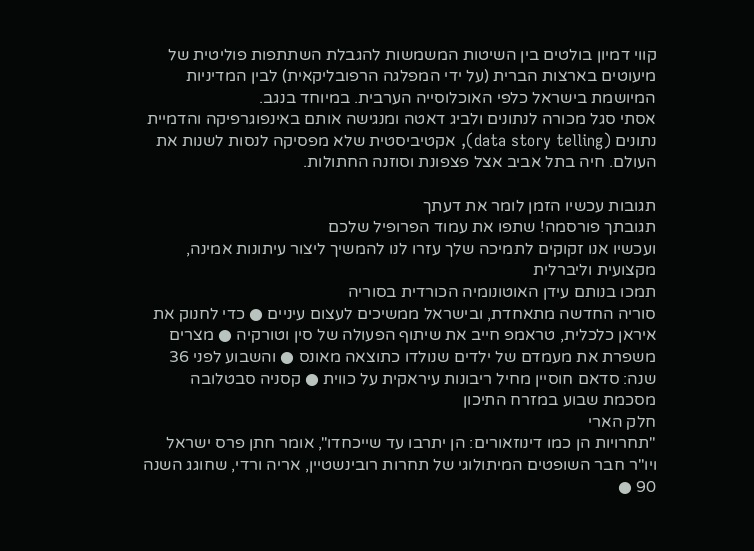קווי דמיון בולטים בין השיטות המשמשות להגבלת השתתפות פוליטית של מיעוטים בארצות הברית (על ידי המפלגה הרפובליקאית) לבין המדיניות המיושמת בישראל כלפי האוכלוסייה הערבית. במיוחד בנגב.
אסתי סגל מכורה לנתונים ולביג דאטה ומנגישה אותם באינפוגרפיקה והדמיית נתונים (data story telling), אקטיביסטית שלא מפסיקה לנסות לשנות את העולם. חיה בתל אביב אצל פצפונת וסוזנה החתולות.

תגובות עכשיו הזמן לומר את דעתך
תגובתך פורסמה! שתפו את עמוד הפרופיל שלכם
ועכשיו אנו זקוקים לתמיכה שלך עזרו לנו להמשיך ליצור עיתונות אמינה, מקצועית וליברלית
תמכו בנותם עידן האוטונומיה הכורדית בסוריה
סוריה החדשה מתאחדת, ובישראל ממשיכים לעצום עיניים ● כדי לחנוק את איראן כלכלית, טראמפ חייב את שיתוף הפעולה של סין וטורקיה ● מצרים משפרת את מעמדם של ילדים שנולדו כתוצאה מאונס ● והשבוע לפני 36 שנה: סדאם חוסיין מחיל ריבונות עיראקית על כווית ● קסניה סבטלובה מסכמת שבוע במזרח התיכון
חלק הארי
"תחרויות הן כמו דינוזאורים: הן יתרבו עד שייכחדו", אומר חתן פרס ישראל ויו"ר חבר השופטים המיתולוגי של תחרות רובינשטיין, אריה ורדי, שחוגג השנה 90 ●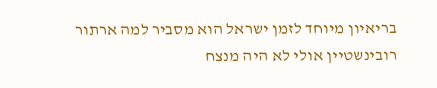בריאיון מיוחד לזמן ישראל הוא מסביר למה ארתור רובינשטיין אולי לא היה מנצח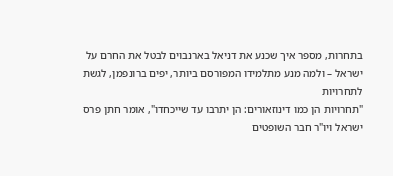בתחרות, מספר איך שכנע את דניאל בארנבוים לבטל את החרם על ישראל – ולמה מנע מתלמידו המפורסם ביותר, יפים ברונפמן, לגשת לתחרויות
"תחרויות הן כמו דינוזאורים: הן יתרבו עד שייכחדו", אומר חתן פרס ישראל ויו"ר חבר השופטים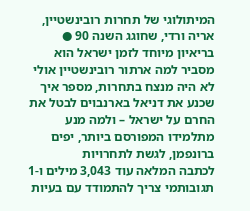המיתולוגי של תחרות רובינשטיין, אריה ורדי, שחוגג השנה 90 ● בריאיון מיוחד לזמן ישראל הוא מסביר למה ארתור רובינשטיין אולי לא היה מנצח בתחרות, מספר איך שכנע את דניאל בארנבוים לבטל את החרם על ישראל – ולמה מנע מתלמידו המפורסם ביותר, יפים ברונפמן, לגשת לתחרויות
לכתבה המלאה עוד 3,043 מילים ו-1 תגובותמי צריך להתמודד עם בעיות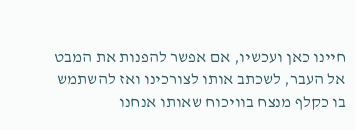חיינו כאן ועכשיו, אם אפשר להפנות את המבט אל העבר, לשכתב אותו לצורכינו ואז להשתמש בו כקלף מנצח בוויכוח שאותו אנחנו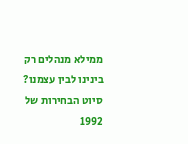ממילא מנהלים רק בינינו לבין עצמנו?
סיוט הבחירות של 1992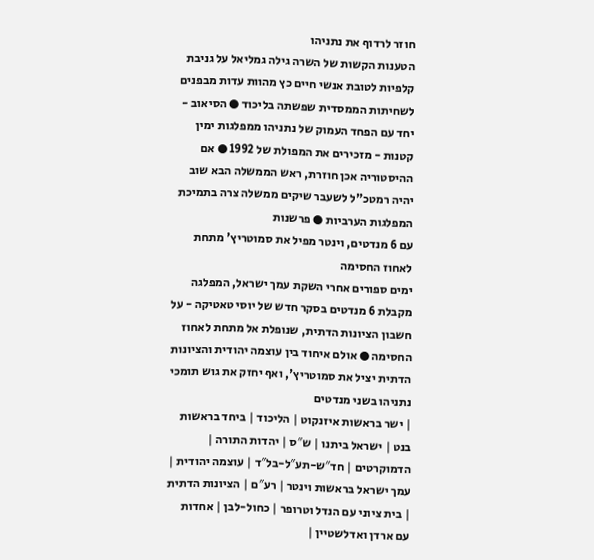חוזר לרדוף את נתניהו
הטענות הקשות של השרה גילה גמליאל על גניבת קלפיות לטובת אנשי חיים כץ מהוות עדות מבפנים לשחיתות הממסדית שפשתה בליכוד ● הסיאוב - יחד עם הפחד העמוק של נתניהו ממפלגות ימין קטנות - מזכירים את המפולת של 1992 ● אם ההיסטוריה אכן חוזרת, ראש הממשלה הבא שוב יהיה רמטכ"ל לשעבר שיקים ממשלה צרה בתמיכת המפלגות הערביות ● פרשנות
עם 6 מנדטים, וינטר מפיל את סמוטריץ' מתחת לאחוז החסימה
ימים ספורים אחרי השקת עמך ישראל, המפלגה מקבלת 6 מנדטים בסקר חדש של יוסי טאטיקה - על חשבון הציונות הדתית, שנופלת אל מתחת לאחוז החסימה ● אולם איחוד בין עוצמה יהודית והציונות הדתית יציל את סמוטריץ', ואף יחזק את גוש תומכי נתניהו בשני מנדטים
| ישר בראשות איזנקוט | הליכוד | ביחד בראשות בנט | ישראל ביתנו | ש″ס | יהדות התורה | הדמוקרטים | חד″ש-תע″ל-בל″ד | עוצמה יהודית | עמך ישראל בראשות וינטר | רע″ם | הציונות הדתית | בית ציוני עם הנדל וטרופר | כחול-לבן | אחדות עם ארדן ואדלשטיין |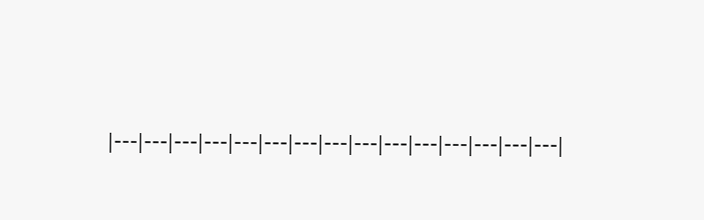|---|---|---|---|---|---|---|---|---|---|---|---|---|---|---|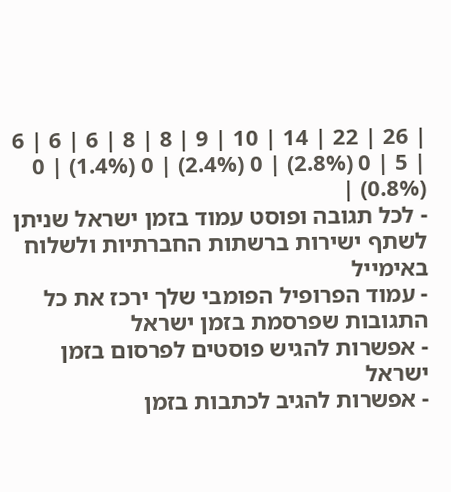| 26 | 22 | 14 | 10 | 9 | 8 | 8 | 6 | 6 | 6 | 5 | 0 (2.8%) | 0 (2.4%) | 0 (1.4%) | 0 (0.8%) |
- לכל תגובה ופוסט עמוד בזמן ישראל שניתן לשתף ישירות ברשתות החברתיות ולשלוח באימייל
- עמוד הפרופיל הפומבי שלך ירכז את כל התגובות שפרסמת בזמן ישראל
- אפשרות להגיש פוסטים לפרסום בזמן ישראל
- אפשרות להגיב לכתבות בזמן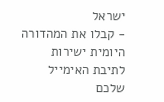ישראל
- קבלו את המהדורה היומית ישירות לתיבת האימייל שלכם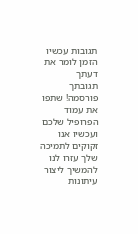תגובות עכשיו הזמן לומר את דעתך
תגובתך פורסמה! שתפו את עמוד הפרופיל שלכם
ועכשיו אנו זקוקים לתמיכה שלך עזרו לנו להמשיך ליצור עיתונות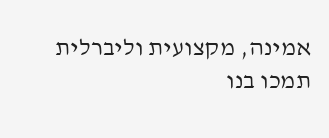אמינה, מקצועית וליברלית
תמכו בנו